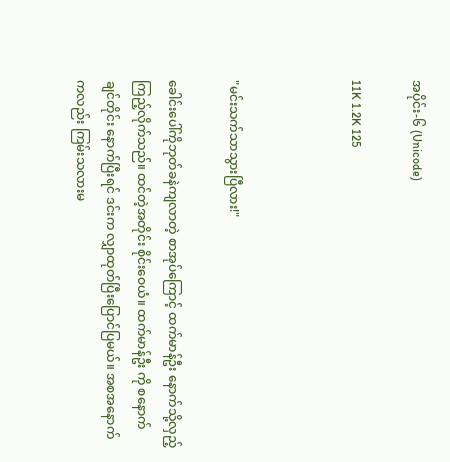အပိုင်း-၆ (Unicode)

11K 1.2K 125



"မင်းသက်သာသွားပြီလား!"

ခေါင်းပေါ်ကိုဘုတ်ခနဲကျလာတဲ့ စာအုပ်ကြောင့် ထက်မာန်ဦး နောက်သို့လှည့်ကြည့်လိုက်သည်။ ထင်တဲ့အတိုင်း စိုင်းဝေယံ။ ထက်မာန်ဦး ကို စနောက်ချင်တိုင်း နောက်ပြီးရင် ဒင်းက လျှာထုတ်ပြီးပြောင်ပြမယ်။ အစအနောက်ကလည်း ကြမ်းသလားမ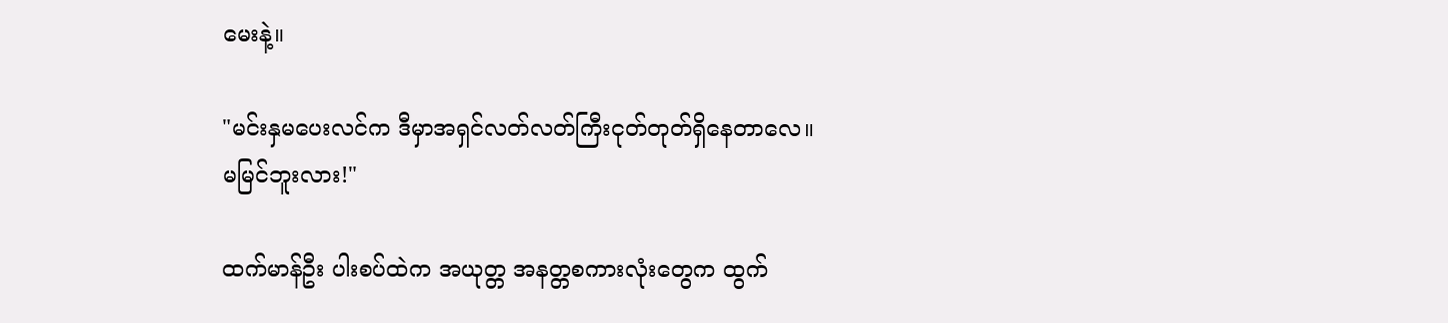မေးနဲ့။

"မင်းနှမပေးလင်က ဒီမှာအရှင်လတ်လတ်ကြီးငုတ်တုတ်ရှိနေတာလေ။ မမြင်ဘူးလား!"

ထက်မာန်ဦး ပါးစပ်ထဲက အယုတ္တ အနတ္တစကားလုံးတွေက ထွက်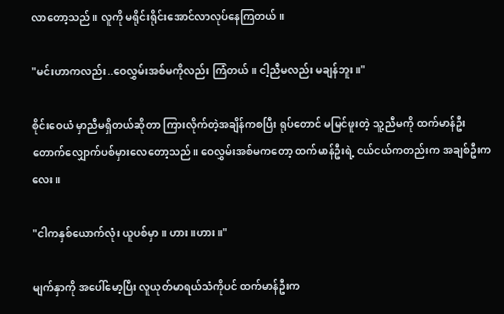လာတော့သည်။ လူကို မရိုင်းရိုင်းအောင်လာလုပ်နေကြတယ်။

"မင်းဟာကလည်း..ဝေလွှမ်းအစ်မကိုလည်း ကြံတယ်။ ငါ့ညီမလည်း မချန်ဘူး။"

စိုင်းဝေယံ မှာညီမရှိတယ်ဆိုတာ ကြားလိုက်တဲ့အချိန်ကစပြီး ရုပ်တောင် မမြင်ဖူးတဲ့ သူ့ညီမကို ထက်မာန်ဦး တောက်လျှောက်ပစ်မှားလေတော့သည်။ ဝေလွှမ်းအစ်မကတော့ ထက်မာန်ဦးရဲ့ ငယ်ငယ်ကတည်းက အချစ်ဦးကလေး။

"ငါကနှစ်ယောက်လုံး ယူပစ်မှာ။ ဟား။ဟား။"

မျက်နှာကို အပေါ်မော့ပြီး လူယုတ်မာရယ်သံကိုပင် ထက်မာန်ဦးက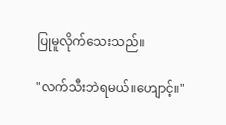ပြုမူလိုက်သေးသည်။

"လက်သီးဘဲရမယ်။ဟျောင့်။"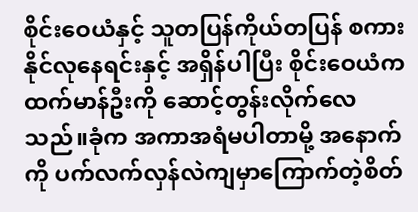စိုင်းဝေယံနှင့် သူတပြန်ကိုယ်တပြန် စကားနိုင်လုနေရင်းနှင့် အရှိန်ပါပြီး စိုင်းဝေယံက ထက်မာန်ဦးကို ဆောင့်တွန်းလိုက်လေသည်။ခုံက အကာအရံမပါတာမို့ အနောက်ကို ပက်လက်လှန်လဲကျမှာကြောက်တဲ့စိတ်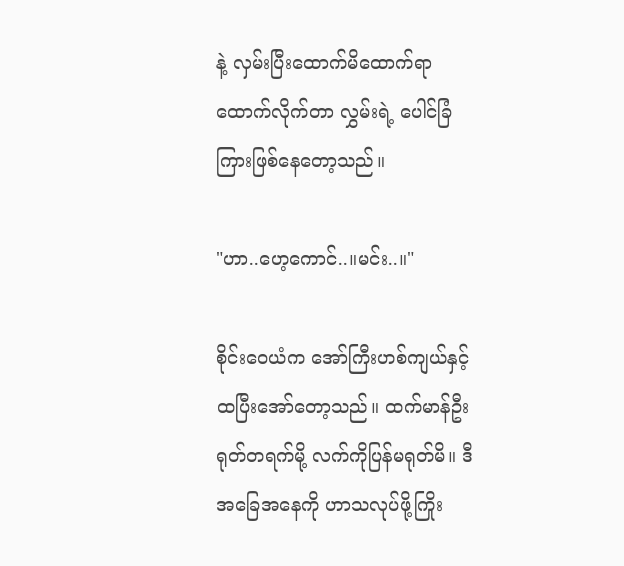နဲ့ လှမ်းပြီးထောက်မိထောက်ရာထောက်လိုက်တာ လွှမ်းရဲ့ ပေါင်ခြံကြားဖြစ်နေတော့သည်။

"ဟာ..ဟေ့ကောင်..။မင်း..။"

စိုင်းဝေယံက အော်ကြီးဟစ်ကျယ်နှင့် ထပြီးအော်တော့သည်။ ထက်မာန်ဦး ရုတ်တရက်မို့ လက်ကိုပြန်မရုတ်မိ။ ဒီအခြေအနေကို ဟာသလုပ်ဖို့ကြိုး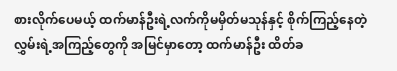စားလိုက်ပေမယ့် ထက်မာန်ဦးရဲ့လက်ကိုမမှိတ်မသုန်နှင့် စိုက်ကြည့်နေတဲ့ လွှမ်းရဲ့အကြည့်တွေကို အမြင်မှာတော့ ထက်မာန်ဦး ထိတ်ခ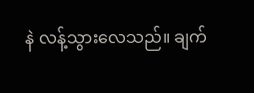နဲ လန့်သွားလေသည်။ ချက်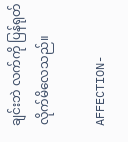ချင်းဘဲ လက်ကို ပြန်ရုတ်လိုက်မိလေသည်။

AFFECTION-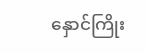နှောင်ကြိုး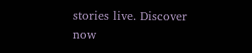stories live. Discover now